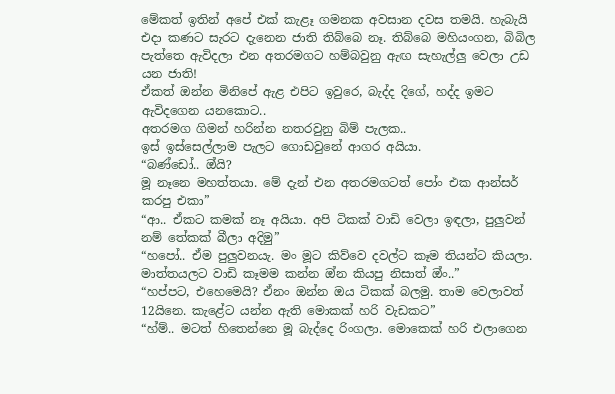මේකත් ඉතින් අපේ එක් කැළෑ ගමනක අවසාන දවස තමයි. හැබැයි එදා කණට සැරට දැනෙන ජාති තිබ්බෙ නෑ. තිබ්බෙ මහියංගන, බිබිල පැත්තෙ ඇවිදලා එන අතරමගට හම්බවුනු ඇඟ සැහැල්ලු වෙලා උඩ යන ජාති!
ඒකත් ඔන්න මිනිපේ ඇළ එපිට ඉවුරෙ, බැද්ද දිගේ, හද්ද ඉමට ඇවිදගෙන යනකොට..
අතරමග ගිමන් හරින්න නතරවුනු බිම් පැලක..
ඉස් ඉස්සෙල්ලාම පැලට ගොඩවුනේ ආගර අයියා.
“බණ්ඩෝ.. ඔ්යි?
මූ නෑනෙ මහත්තයා. මේ දැන් එන අතරමගටත් පෝං එක ආන්සර් කරපු එකා”
“ආ.. ඒකට කමක් නෑ අයියා. අපි ටිකක් වාඩි වෙලා ඉඳලා, පුලුවන් නම් තේකක් බීලා අදිමු”
“හපෝ.. ඒම පුලුවනයැ. මං මූට කිව්වෙ දවල්ට කෑම තියන්ට කියලා. මාත්තයලට වාඩි කෑමම කන්න ඔ්න කියපු නිසාත් ඔ්ං..”
“හප්පට, එහෙමෙයි? ඒනං ඔන්න ඔය ටිකක් බලමු. තාම වෙලාවත් 12යිනෙ. කැළේට යන්න ඇති මොකක් හරි වැඩකට”
“හ්ම්.. මටත් හිතෙන්නෙ මූ බැද්දෙ රිංගලා. මොකෙක් හරි එලාගෙන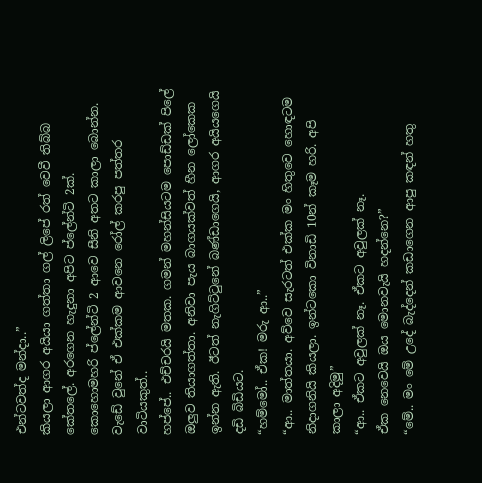එන්ටවත්ද මන්දා..”
කියලා ආගර අයියා ගත්තා ගල් ලිපේ රත් වෙවී තිබ්බ කේතලේ. අරගෙන හැදුනා අපිට ප්ලේන්ටි 2ක්.
කොහොමහරි ප්ලේන්ටි 2 ආවෙ සීනි අතට කාලා බොන්න. වැඩේ වුනේ ඒ එක්කම ආවනෙ රෝල් කරපු පත්තර වාටියකුත්..
හප්පේ.. එච්චරයි මතක. ගමන් මහන්සියටම පොඩ්ඩක් පිලේ ඔලුව තියාගත්තා. අනිවා පැය බාගයක්වත් හීන ලෝකෙක ඉන්න ඇති. ඊටත් නැගිට්ටුනේ බණ්ඩාගෙයි, ආගර අයියගෙයි දඩි බිඩියට.
“හම්මෝ.. ඒක! මරු ආ..”
“ආ.. මාත්තයා. අව්වෙ සැරටත් එක්ක මං හිතුවෙ හොඳටම නිදාගනියි කියලා. ඉන්ටකො විනාඩි 10න් කෑම හරි. අපි කාලා අදිමු”
“ආ.. ඒකට අවුලක් නෑ. ඒකට අවුලක් නෑ.
ඒක නෙවෙයි ඔය මොනවැයි හදන්නෙ?”
“මේ.. මං මේ උදේ බැද්දෙන් කඩාගෙන ආපු කඳන් හතු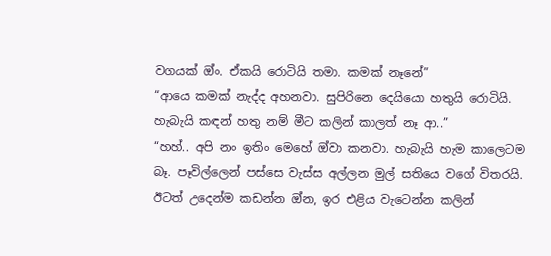වගයක් ඔ්ං. ඒකයි රොටියි තමා. කමක් නෑනේ”
“ආයෙ කමක් නැද්ද අහනවා. සුපිරිනෙ දෙයියො හතුයි රොටියි. හැබැයි කඳන් හතු නම් මීට කලින් කාලත් නෑ ආ..”
“හහ්.. අපි නං ඉතිං මෙහේ ඔ්වා කනවා. හැබැයි හැම කාලෙටම බෑ. පෑවිල්ලෙන් පස්සෙ වැස්ස අල්ලන මුල් සතියෙ වගේ විතරයි. ඊටත් උදෙන්ම කඩන්න ඔ්න, ඉර එළිය වැටෙන්න කලින්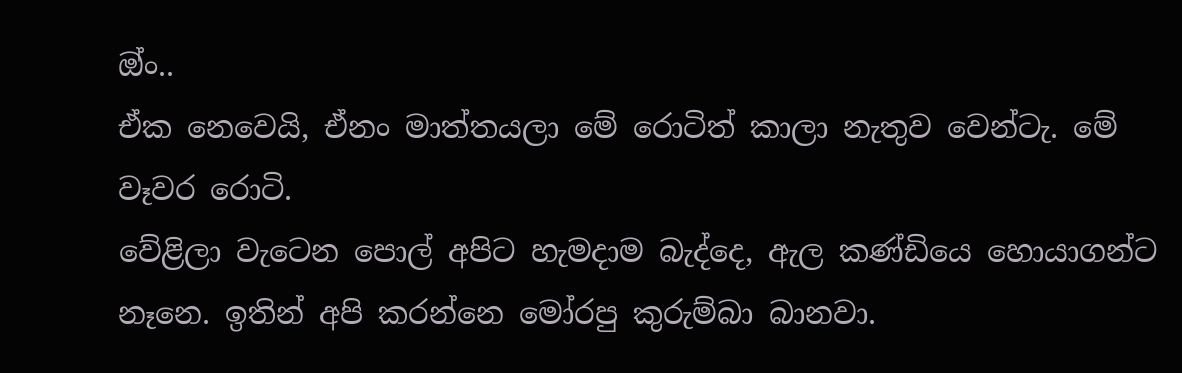ඔ්ං..
ඒක නෙවෙයි, ඒනං මාත්තයලා මේ රොටිත් කාලා නැතුව වෙන්ටැ. මේ වෑවර රොටි.
වේළිලා වැටෙන පොල් අපිට හැමදාම බැද්දෙ, ඇල කණ්ඩියෙ හොයාගන්ට නෑනෙ. ඉතින් අපි කරන්නෙ මෝරපු කුරුම්බා බානවා.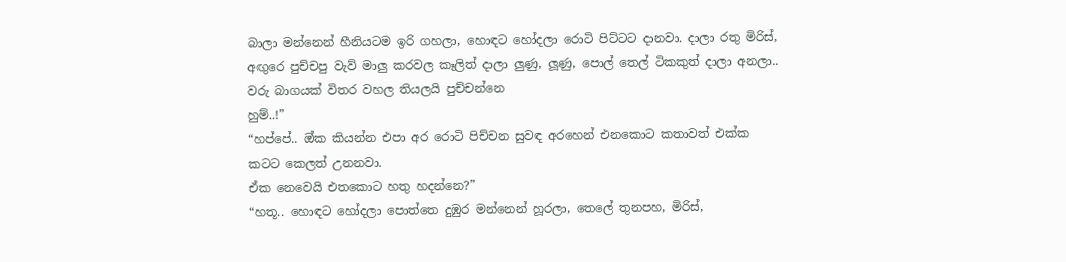බාලා මන්නෙන් හීනියටම ඉරි ගහලා, හොඳට හෝදලා රොටි පිට්ටට දානවා. දාලා රතු මිරිස්, අඟුරෙ පුච්චපු වැව් මාලු කරවල කෑලිත් දාලා ලුණු, ලූණු, පොල් තෙල් ටිකකුත් දාලා අනලා.. වරු බාගයක් විතර වහල තියලයි පුච්චන්නෙ
හුම්..!”
“හප්පේ.. ඔ්ක කියන්න එපා අර රොටි පිච්චන සුවඳ අරහෙන් එනකොට කතාවත් එක්ක කටට කෙලත් උනනවා.
ඒක නෙවෙයි එතකොට හතු හදන්නෙ?”
“හතූ.. හොඳට හෝදලා පොත්තෙ දුඹුර මන්නෙන් හූරලා, තෙලේ තුනපහ, මිරිස්,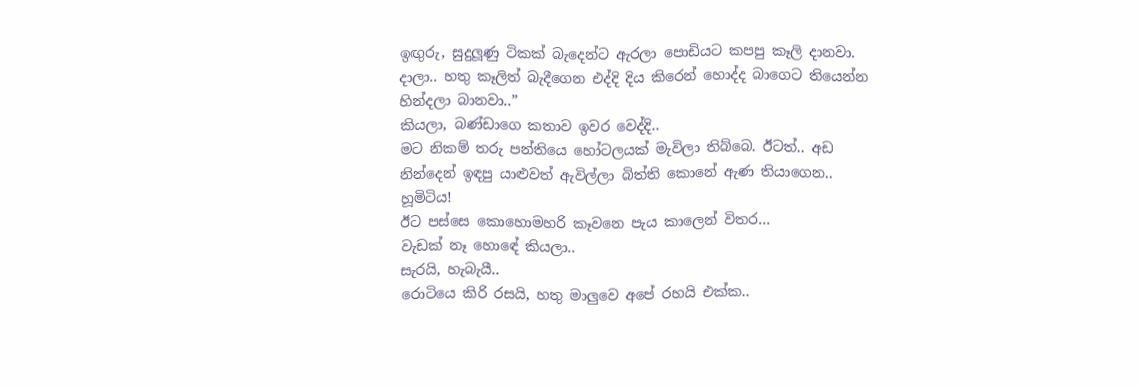ඉඟුරු, සුදුලූණු ටිකක් බැදෙන්ට ඇරලා පොඩියට කපපු කෑලි දානවා. දාලා.. හතු කෑලිත් බැදීගෙන එද්දි දිය කිරෙන් හොද්ද බාගෙට තියෙන්න හින්දලා බානවා..”
කියලා, බණ්ඩාගෙ කතාව ඉවර වෙද්දි..
මට නිකම් තරු පන්තියෙ හෝටලයක් මැවිලා තිබ්බෙ. ඊටත්.. අඩ නින්දෙන් ඉඳපු යාළුවත් ඇවිල්ලා බිත්ති කොනේ ඇණ තියාගෙන.. හූමිටිය!
ඊට පස්සෙ කොහොමහරි කෑවනෙ පැය කාලෙන් විතර…
වැඩක් නෑ හොඳේ කියලා..
සැරයි, හැබැයී..
රොටියෙ කිරි රසයි, හතු මාලුවෙ අපේ රහයි එක්ක..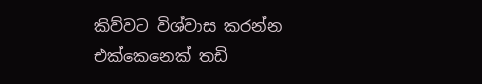කිව්වට විශ්වාස කරන්න එක්කෙනෙක් තඩි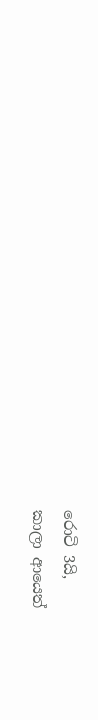රොටි 3යි,
කාලා ආයෙත්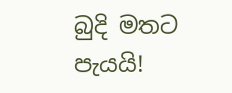බුදි මතට පැයයි!